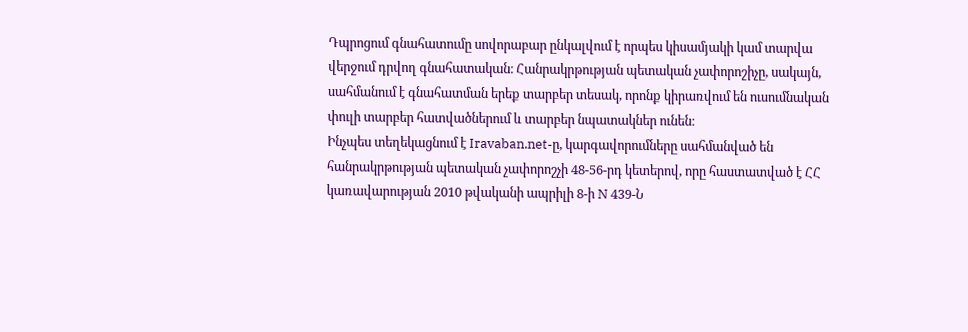Դպրոցում գնահատումը սովորաբար ընկալվում է որպես կիսամյակի կամ տարվա վերջում դրվող գնահատական։ Հանրակրթության պետական չափորոշիչը, սակայն, սահմանում է գնահատման երեք տարբեր տեսակ, որոնք կիրառվում են ուսումնական փուլի տարբեր հատվածներում և տարբեր նպատակներ ունեն։
Ինչպես տեղեկացնում է Iravaban.net-ը, կարգավորումները սահմանված են հանրակրթության պետական չափորոշչի 48-56-րդ կետերով, որը հաստատված է ՀՀ կառավարության 2010 թվականի ապրիլի 8-ի N 439-Ն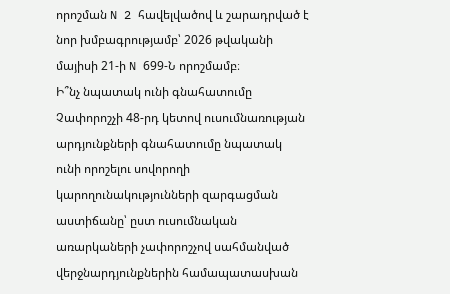որոշման N 2 հավելվածով և շարադրված է նոր խմբագրությամբ՝ 2026 թվականի մայիսի 21-ի N 699-Ն որոշմամբ։
Ի՞նչ նպատակ ունի գնահատումը
Չափորոշչի 48-րդ կետով ուսումնառության արդյունքների գնահատումը նպատակ ունի որոշելու սովորողի կարողունակությունների զարգացման աստիճանը՝ ըստ ուսումնական առարկաների չափորոշչով սահմանված վերջնարդյունքներին համապատասխան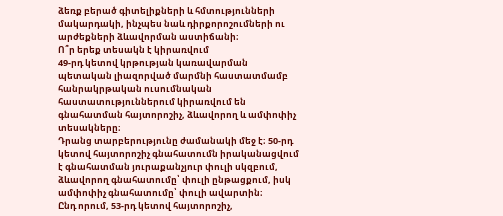ձեռք բերած գիտելիքների և հմտությունների մակարդակի, ինչպես նաև դիրքորոշումների ու արժեքների ձևավորման աստիճանի։
Ո՞ր երեք տեսակն է կիրառվում
49-րդ կետով կրթության կառավարման պետական լիազորված մարմնի հաստատմամբ հանրակրթական ուսումնական հաստատություններում կիրառվում են գնահատման հայտորոշիչ, ձևավորող և ամփոփիչ տեսակները։
Դրանց տարբերությունը ժամանակի մեջ է։ 50-րդ կետով հայտորոշիչ գնահատումն իրականացվում է գնահատման յուրաքանչյուր փուլի սկզբում, ձևավորող գնահատումը՝ փուլի ընթացքում, իսկ ամփոփիչ գնահատումը՝ փուլի ավարտին։
Ընդ որում, 53-րդ կետով հայտորոշիչ,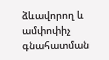ձևավորող և ամփոփիչ գնահատման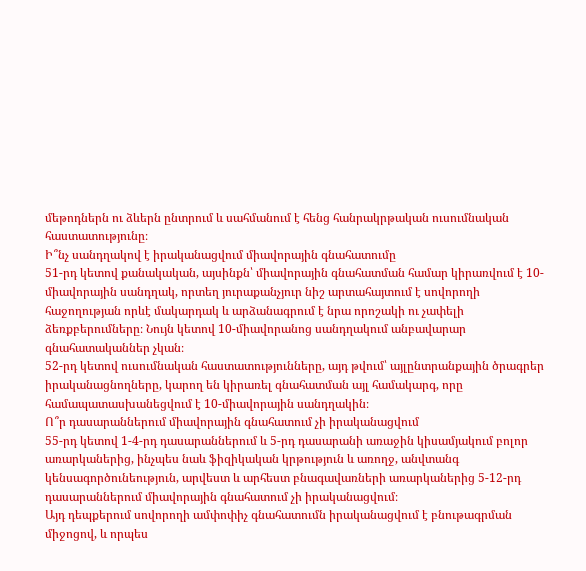մեթոդներն ու ձևերն ընտրում և սահմանում է հենց հանրակրթական ուսումնական հաստատությունը։
Ի՞նչ սանդղակով է իրականացվում միավորային գնահատումը
51-րդ կետով քանակական, այսինքն՝ միավորային գնահատման համար կիրառվում է 10-միավորային սանդղակ, որտեղ յուրաքանչյուր նիշ արտահայտում է սովորողի հաջողության որևէ մակարդակ և արձանագրում է նրա որոշակի ու չափելի ձեռքբերումները։ Նույն կետով 10-միավորանոց սանդղակում անբավարար գնահատականներ չկան։
52-րդ կետով ուսումնական հաստատությունները, այդ թվում՝ այլընտրանքային ծրագրեր իրականացնողները, կարող են կիրառել գնահատման այլ համակարգ, որը համապատասխանեցվում է 10-միավորային սանդղակին։
Ո՞ր դասարաններում միավորային գնահատում չի իրականացվում
55-րդ կետով 1-4-րդ դասարաններում և 5-րդ դասարանի առաջին կիսամյակում բոլոր առարկաներից, ինչպես նաև ֆիզիկական կրթություն և առողջ, անվտանգ կենսագործունեություն, արվեստ և արհեստ բնագավառների առարկաներից 5-12-րդ դասարաններում միավորային գնահատում չի իրականացվում։
Այդ դեպքերում սովորողի ամփոփիչ գնահատումն իրականացվում է բնութագրման միջոցով, և որպես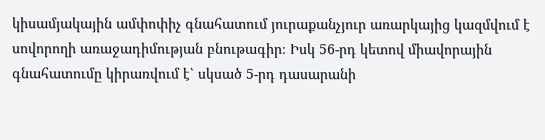կիսամյակային ամփոփիչ գնահատում յուրաքանչյուր առարկայից կազմվում է սովորողի առաջադիմության բնութագիր։ Իսկ 56-րդ կետով միավորային գնահատումը կիրառվում է՝ սկսած 5-րդ դասարանի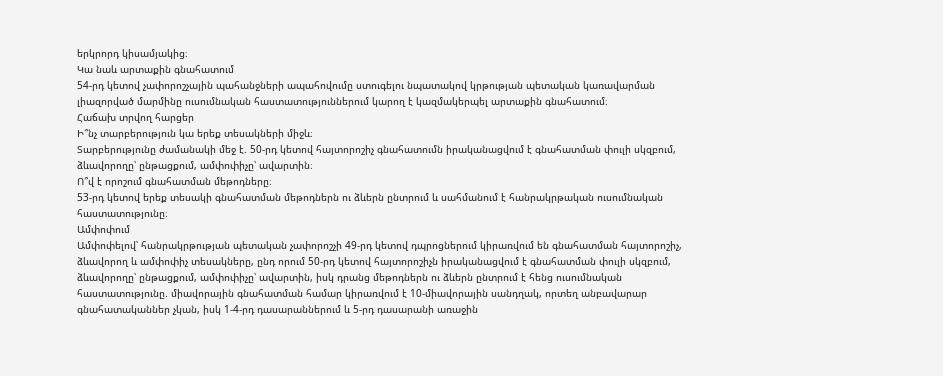երկրորդ կիսամյակից։
Կա նաև արտաքին գնահատում
54-րդ կետով չափորոշչային պահանջների ապահովումը ստուգելու նպատակով կրթության պետական կառավարման լիազորված մարմինը ուսումնական հաստատություններում կարող է կազմակերպել արտաքին գնահատում։
Հաճախ տրվող հարցեր
Ի՞նչ տարբերություն կա երեք տեսակների միջև։
Տարբերությունը ժամանակի մեջ է. 50-րդ կետով հայտորոշիչ գնահատումն իրականացվում է գնահատման փուլի սկզբում, ձևավորողը՝ ընթացքում, ամփոփիչը՝ ավարտին։
Ո՞վ է որոշում գնահատման մեթոդները։
53-րդ կետով երեք տեսակի գնահատման մեթոդներն ու ձևերն ընտրում և սահմանում է հանրակրթական ուսումնական հաստատությունը։
Ամփոփում
Ամփոփելով՝ հանրակրթության պետական չափորոշչի 49-րդ կետով դպրոցներում կիրառվում են գնահատման հայտորոշիչ, ձևավորող և ամփոփիչ տեսակները, ընդ որում 50-րդ կետով հայտորոշիչն իրականացվում է գնահատման փուլի սկզբում, ձևավորողը՝ ընթացքում, ամփոփիչը՝ ավարտին, իսկ դրանց մեթոդներն ու ձևերն ընտրում է հենց ուսումնական հաստատությունը. միավորային գնահատման համար կիրառվում է 10-միավորային սանդղակ, որտեղ անբավարար գնահատականներ չկան, իսկ 1-4-րդ դասարաններում և 5-րդ դասարանի առաջին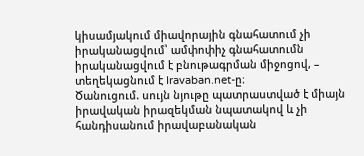կիսամյակում միավորային գնահատում չի իրականացվում՝ ամփոփիչ գնահատումն իրականացվում է բնութագրման միջոցով, – տեղեկացնում է Iravaban.net-ը։
Ծանուցում. սույն նյութը պատրաստված է միայն իրավական իրազեկման նպատակով և չի հանդիսանում իրավաբանական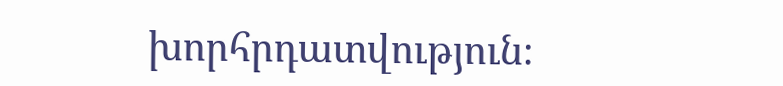խորհրդատվություն։